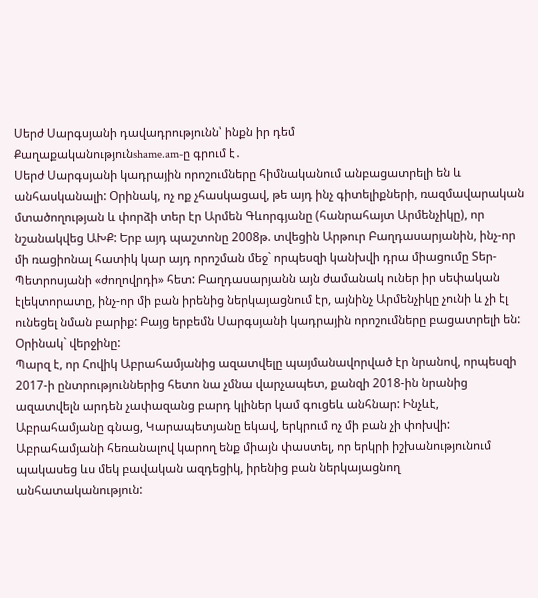Սերժ Սարգսյանի դավադրությունն՝ ինքն իր դեմ
Քաղաքականությունshame.am-ը գրում է․
Սերժ Սարգսյանի կադրային որոշումները հիմնականում անբացատրելի են և անհասկանալի: Օրինակ, ոչ ոք չհասկացավ, թե այդ ինչ գիտելիքների, ռազմավարական մտածողության և փորձի տեր էր Արմեն Գևորգյանը (հանրահայտ Արմենչիկը), որ նշանակվեց ԱԽՔ: Երբ այդ պաշտոնը 2008թ. տվեցին Արթուր Բաղդասարյանին, ինչ-որ մի ռացիոնալ հատիկ կար այդ որոշման մեջ` որպեսզի կանխվի դրա միացումը Տեր-Պետրոսյանի «ժողովրդի» հետ: Բաղդասարյանն այն ժամանակ ուներ իր սեփական էլեկտորատը, ինչ-որ մի բան իրենից ներկայացնում էր, այնինչ Արմենչիկը չունի և չի էլ ունեցել նման բարիք: Բայց երբեմն Սարգսյանի կադրային որոշումները բացատրելի են: Օրինակ` վերջինը:
Պարզ է, որ Հովիկ Աբրահամյանից ազատվելը պայմանավորված էր նրանով, որպեսզի 2017-ի ընտրություններից հետո նա չմնա վարչապետ, քանզի 2018-ին նրանից ազատվելն արդեն չափազանց բարդ կլիներ կամ գուցեև անհնար: Ինչևէ, Աբրահամյանը գնաց, Կարապետյանը եկավ, երկրում ոչ մի բան չի փոխվի: Աբրահամյանի հեռանալով կարող ենք միայն փաստել, որ երկրի իշխանությունում պակասեց ևս մեկ բավական ազդեցիկ, իրենից բան ներկայացնող անհատականություն: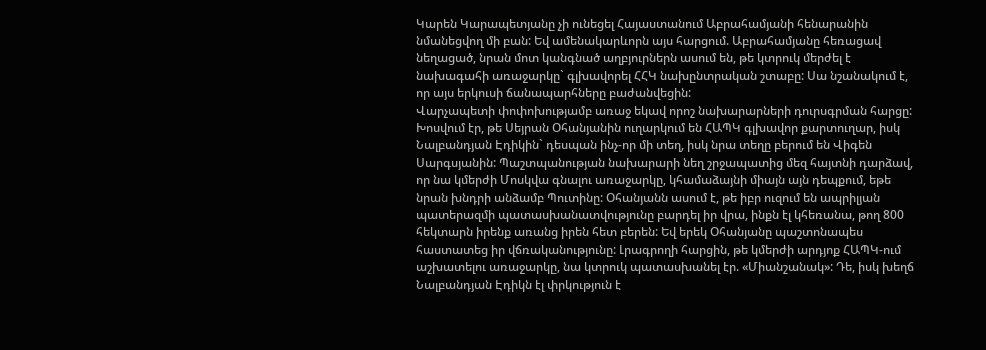Կարեն Կարապետյանը չի ունեցել Հայաստանում Աբրահամյանի հենարանին նմանեցվող մի բան: Եվ ամենակարևորն այս հարցում. Աբրահամյանը հեռացավ նեղացած, նրան մոտ կանգնած աղբյուրներն ասում են, թե կտրուկ մերժել է նախագահի առաջարկը` գլխավորել ՀՀԿ նախընտրական շտաբը: Սա նշանակում է, որ այս երկուսի ճանապարհները բաժանվեցին:
Վարչապետի փոփոխությամբ առաջ եկավ որոշ նախարարների դուրսգրման հարցը: Խոսվում էր, թե Սեյրան Օհանյանին ուղարկում են ՀԱՊԿ գլխավոր քարտուղար, իսկ Նալբանդյան Էդիկին` դեսպան ինչ-որ մի տեղ, իսկ նրա տեղը բերում են Վիգեն Սարգսյանին: Պաշտպանության նախարարի նեղ շրջապատից մեզ հայտնի դարձավ, որ նա կմերժի Մոսկվա գնալու առաջարկը, կհամաձայնի միայն այն դեպքում, եթե նրան խնդրի անձամբ Պուտինը: Օհանյանն ասում է, թե իբր ուզում են ապրիլյան պատերազմի պատասխանատվությունը բարդել իր վրա, ինքն էլ կհեռանա, թող 800 հեկտարն իրենք առանց իրեն հետ բերեն: Եվ երեկ Օհանյանը պաշտոնապես հաստատեց իր վճռականությունը: Լրագրողի հարցին, թե կմերժի արդյոք ՀԱՊԿ-ում աշխատելու առաջարկը, նա կտրուկ պատասխանել էր. «Միանշանակ»: Դե, իսկ խեղճ Նալբանդյան Էդիկն էլ փրկություն է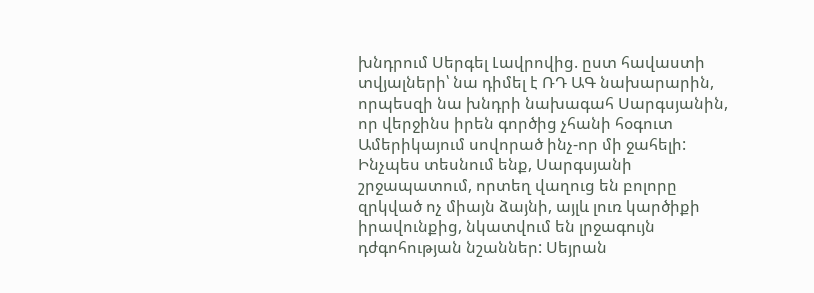խնդրում Սերգել Լավրովից. ըստ հավաստի տվյալների՝ նա դիմել է ՌԴ ԱԳ նախարարին, որպեսզի նա խնդրի նախագահ Սարգսյանին, որ վերջինս իրեն գործից չհանի հօգուտ Ամերիկայում սովորած ինչ-որ մի ջահելի:
Ինչպես տեսնում ենք, Սարգսյանի շրջապատում, որտեղ վաղուց են բոլորը զրկված ոչ միայն ձայնի, այլև լուռ կարծիքի իրավունքից, նկատվում են լրջագույն դժգոհության նշաններ: Սեյրան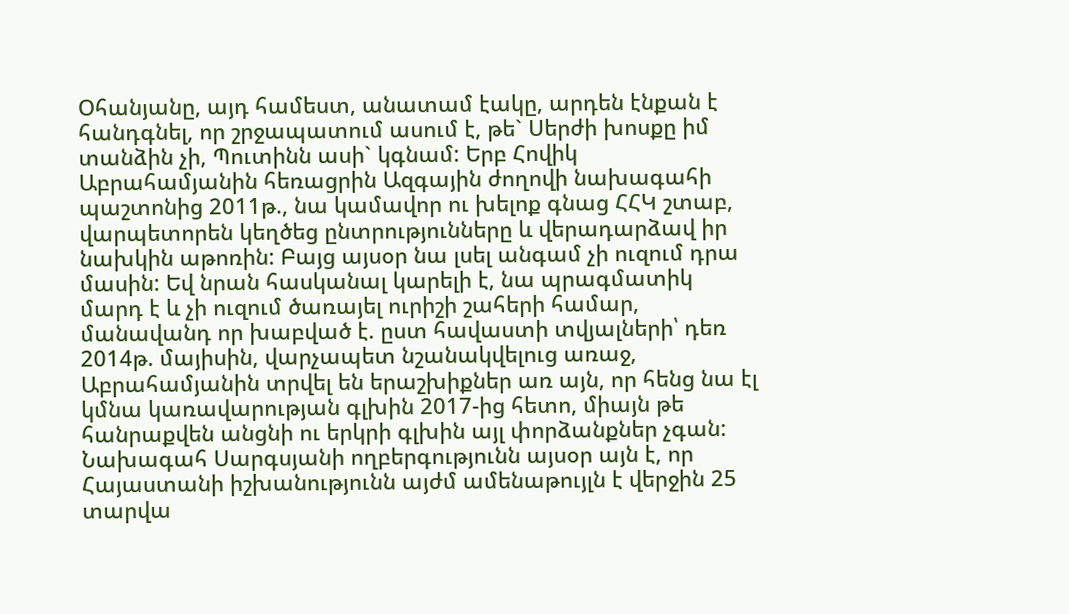Օհանյանը, այդ համեստ, անատամ էակը, արդեն էնքան է հանդգնել, որ շրջապատում ասում է, թե` Սերժի խոսքը իմ տանձին չի, Պուտինն ասի` կգնամ: Երբ Հովիկ Աբրահամյանին հեռացրին Ազգային ժողովի նախագահի պաշտոնից 2011թ., նա կամավոր ու խելոք գնաց ՀՀԿ շտաբ, վարպետորեն կեղծեց ընտրությունները և վերադարձավ իր նախկին աթոռին: Բայց այսօր նա լսել անգամ չի ուզում դրա մասին: Եվ նրան հասկանալ կարելի է, նա պրագմատիկ մարդ է և չի ուզում ծառայել ուրիշի շահերի համար, մանավանդ որ խաբված է. ըստ հավաստի տվյալների՝ դեռ 2014թ. մայիսին, վարչապետ նշանակվելուց առաջ, Աբրահամյանին տրվել են երաշխիքներ առ այն, որ հենց նա էլ կմնա կառավարության գլխին 2017-ից հետո, միայն թե հանրաքվեն անցնի ու երկրի գլխին այլ փորձանքներ չգան:
Նախագահ Սարգսյանի ողբերգությունն այսօր այն է, որ Հայաստանի իշխանությունն այժմ ամենաթույլն է վերջին 25 տարվա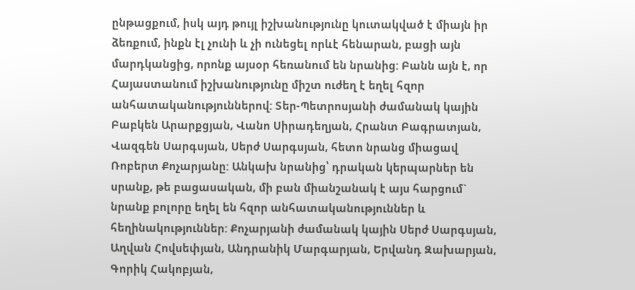ընթացքում, իսկ այդ թույլ իշխանությունը կուտակված է միայն իր ձեռքում, ինքն էլ չունի և չի ունեցել որևէ հենարան, բացի այն մարդկանցից, որոնք այսօր հեռանում են նրանից: Բանն այն է, որ Հայաստանում իշխանությունը միշտ ուժեղ է եղել հզոր անհատականություններով: Տեր-Պետրոսյանի ժամանակ կային Բաբկեն Արարքցյան, Վանո Սիրադեղյան, Հրանտ Բագրատյան, Վազգեն Սարգսյան, Սերժ Սարգսյան, հետո նրանց միացավ Ռոբերտ Քոչարյանը: Անկախ նրանից՝ դրական կերպարներ են սրանք, թե բացասական, մի բան միանշանակ է այս հարցում` նրանք բոլորը եղել են հզոր անհատականություններ և հեղինակություններ: Քոչարյանի ժամանակ կային Սերժ Սարգսյան, Աղվան Հովսեփյան, Անդրանիկ Մարգարյան, Երվանդ Զախարյան, Գորիկ Հակոբյան,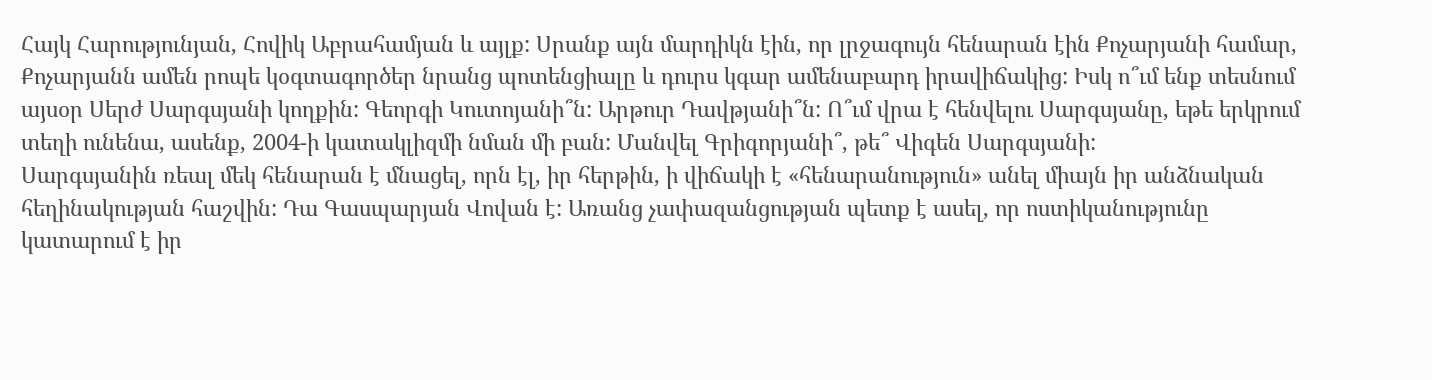Հայկ Հարությունյան, Հովիկ Աբրահամյան և այլք: Սրանք այն մարդիկն էին, որ լրջագույն հենարան էին Քոչարյանի համար, Քոչարյանն ամեն րոպե կօգտագործեր նրանց պոտենցիալը և դուրս կգար ամենաբարդ իրավիճակից: Իսկ ո՞ւմ ենք տեսնում այսօր Սերժ Սարգսյանի կողքին: Գեորգի Կուտոյանի՞ն: Արթուր Դավթյանի՞ն: Ո՞ւմ վրա է հենվելու Սարգսյանը, եթե երկրում տեղի ունենա, ասենք, 2004-ի կատակլիզմի նման մի բան: Մանվել Գրիգորյանի՞, թե՞ Վիգեն Սարգսյանի:
Սարգսյանին ռեալ մեկ հենարան է մնացել, որն էլ, իր հերթին, ի վիճակի է «հենարանություն» անել միայն իր անձնական հեղինակության հաշվին: Դա Գասպարյան Վովան է: Առանց չափազանցության պետք է ասել, որ ոստիկանությունը կատարում է իր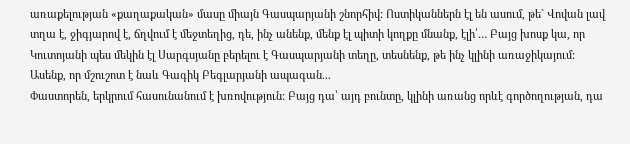առաքելության «քաղաքական» մասը միայն Գասպարյանի շնորհիվ: Ոստիկաններն էլ են ասում, թե` Վովան լավ տղա է, ջիգյարով է, ճղվում է մեջտեղից, դե, ինչ անենք, մենք էլ պիտի կողքը մնանք, էլի՛… Բայց խոսք կա, որ Կուտոյանի պես մեկին էլ Սարգսյանը բերելու է Գասպարյանի տեղը, տեսնենք, թե ինչ կլինի առաջիկայում: Ասենք, որ մշուշոտ է նաև Գագիկ Բեգլարյանի ապագան...
Փաստորեն, երկրում հասունանում է խռովություն: Բայց դա՝ այդ բունտը, կլինի առանց որևէ գործողության, դա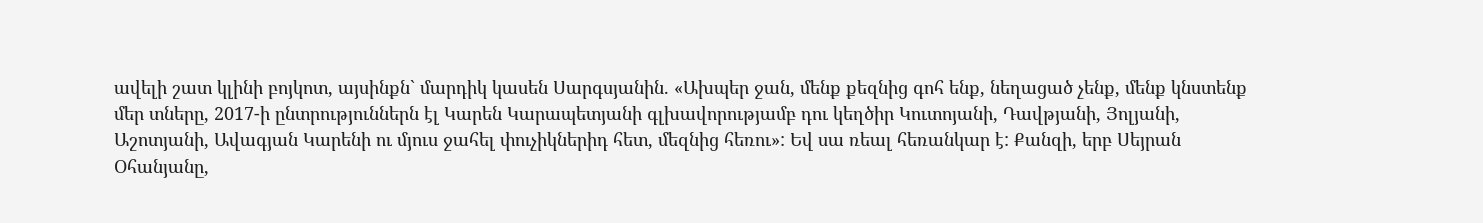ավելի շատ կլինի բոյկոտ, այսինքն` մարդիկ կասեն Սարգսյանին. «Ախպեր ջան, մենք քեզնից գոհ ենք, նեղացած չենք, մենք կնստենք մեր տները, 2017-ի ընտրություններն էլ Կարեն Կարապետյանի գլխավորությամբ դու կեղծիր Կուտոյանի, Դավթյանի, Յոլյանի, Աշոտյանի, Ավագյան Կարենի ու մյուս ջահել փուչիկներիդ հետ, մեզնից հեռու»: Եվ սա ռեալ հեռանկար է: Քանզի, երբ Սեյրան Օհանյանը,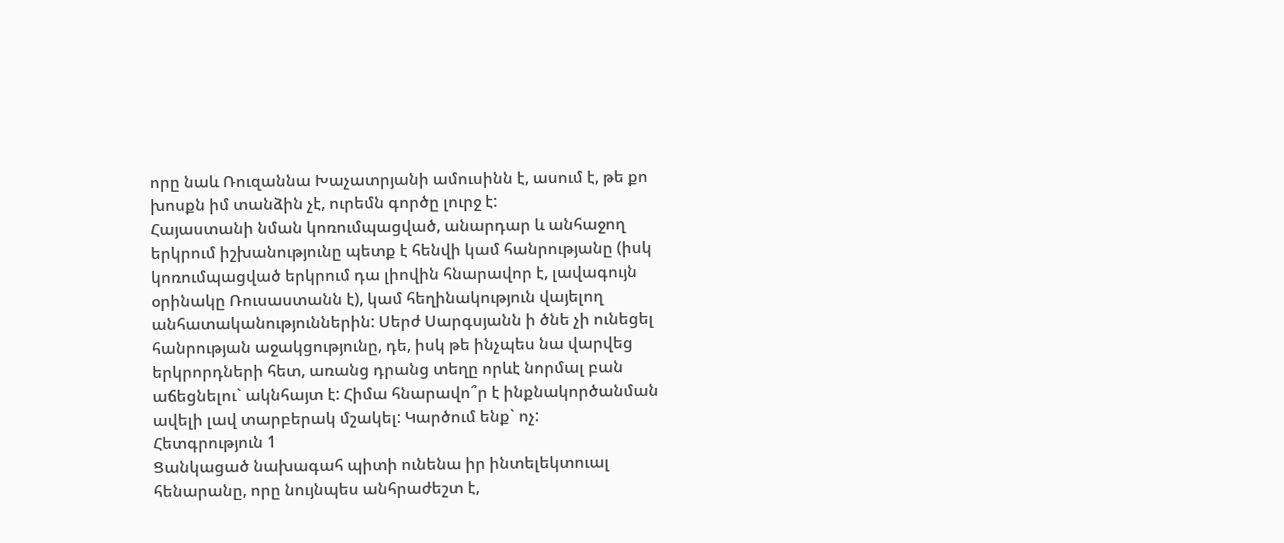որը նաև Ռուզաննա Խաչատրյանի ամուսինն է, ասում է, թե քո խոսքն իմ տանձին չէ, ուրեմն գործը լուրջ է:
Հայաստանի նման կոռումպացված, անարդար և անհաջող երկրում իշխանությունը պետք է հենվի կամ հանրությանը (իսկ կոռումպացված երկրում դա լիովին հնարավոր է, լավագույն օրինակը Ռուսաստանն է), կամ հեղինակություն վայելող անհատականություններին: Սերժ Սարգսյանն ի ծնե չի ունեցել հանրության աջակցությունը, դե, իսկ թե ինչպես նա վարվեց երկրորդների հետ, առանց դրանց տեղը որևէ նորմալ բան աճեցնելու` ակնհայտ է: Հիմա հնարավո՞ր է ինքնակործանման ավելի լավ տարբերակ մշակել: Կարծում ենք` ոչ:
Հետգրություն 1
Ցանկացած նախագահ պիտի ունենա իր ինտելեկտուալ հենարանը, որը նույնպես անհրաժեշտ է,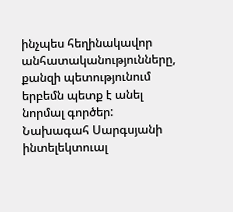ինչպես հեղինակավոր անհատականությունները, քանզի պետությունում երբեմն պետք է անել նորմալ գործեր: Նախագահ Սարգսյանի ինտելեկտուալ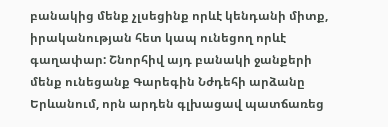բանակից մենք չլսեցինք որևէ կենդանի միտք, իրականության հետ կապ ունեցող որևէ գաղափար: Շնորհիվ այդ բանակի ջանքերի մենք ունեցանք Գարեգին Նժդեհի արձանը Երևանում, որն արդեն գլխացավ պատճառեց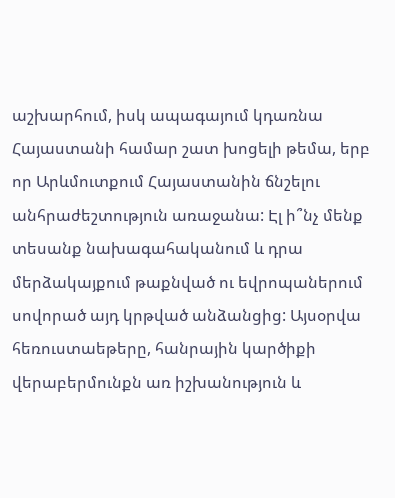աշխարհում, իսկ ապագայում կդառնա Հայաստանի համար շատ խոցելի թեմա, երբ որ Արևմուտքում Հայաստանին ճնշելու անհրաժեշտություն առաջանա: Էլ ի՞նչ մենք տեսանք նախագահականում և դրա մերձակայքում թաքնված ու եվրոպաներում սովորած այդ կրթված անձանցից: Այսօրվա հեռուստաեթերը, հանրային կարծիքի վերաբերմունքն առ իշխանություն և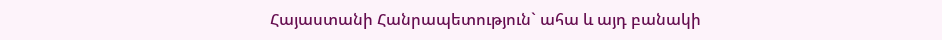Հայաստանի Հանրապետություն` ահա և այդ բանակի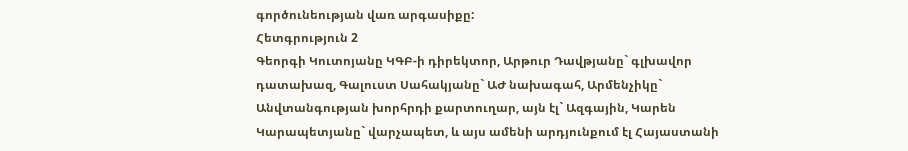գործունեության վառ արգասիքը:
Հետգրություն 2
Գեորգի Կուտոյանը ԿԳԲ-ի դիրեկտոր, Արթուր Դավթյանը` գլխավոր դատախազ, Գալուստ Սահակյանը` ԱԺ նախագահ, Արմենչիկը` Անվտանգության խորհրդի քարտուղար, այն էլ` Ազգային, Կարեն Կարապետյանը` վարչապետ, և այս ամենի արդյունքում էլ Հայաստանի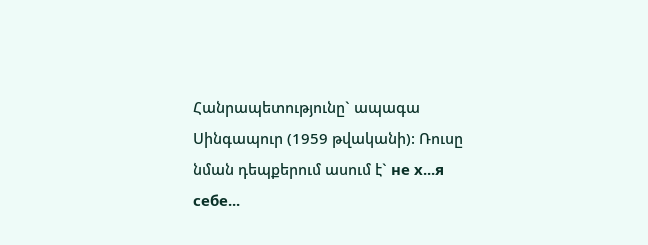Հանրապետությունը` ապագա Սինգապուր (1959 թվականի): Ռուսը նման դեպքերում ասում է` не х...я себе...